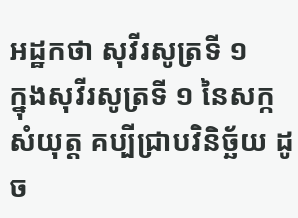អដ្ឋកថា សុវីរសូត្រទី ១
ក្នុងសុវីរសូត្រទី ១ នៃសក្កសំយុត្ត គប្បីជ្រាបវិនិច្ឆ័យ ដូច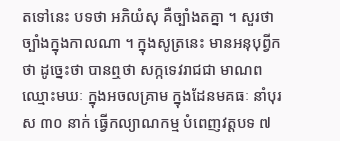តទៅនេះ បទថា អភិយំសុ គឺច្បាំងតគ្នា ។ សួរថា ច្បាំងក្នុងកាលណា ។ ក្នុងសូត្រនេះ មានអនុបុព្វីកថា ដូច្នេះថា បានឮថា សក្កទេវរាជជា មាណព ឈ្មោះមឃៈ ក្នុងអចលគ្រាម ក្នុងដែនមគធៈ នាំបុរស ៣០ នាក់ ធ្វើកល្យាណកម្ម បំពេញវត្តបទ ៧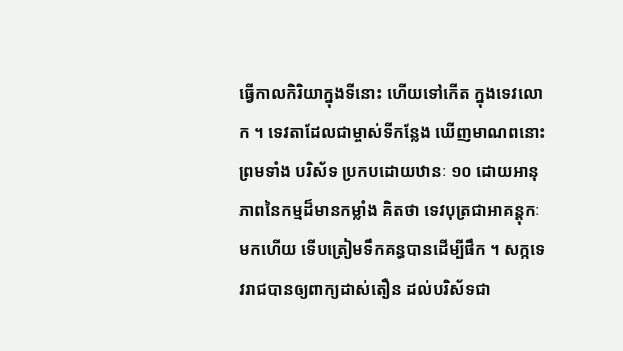ធ្វើកាលកិរិយាក្នុងទីនោះ ហើយទៅកើត ក្នុងទេវលោក ។ ទេវតាដែលជាម្ចាស់ទីកន្លែង ឃើញមាណពនោះ ព្រមទាំង បរិស័ទ ប្រកបដោយឋានៈ ១០ ដោយអានុភាពនៃកម្មដ៏មានកម្លាំង គិតថា ទេវបុត្រជាអាគន្តុកៈមកហើយ ទើបត្រៀមទឹកគន្ធបានដើម្បីផឹក ។ សក្កទេវរាជបានឲ្យពាក្យដាស់តឿន ដល់បរិស័ទជា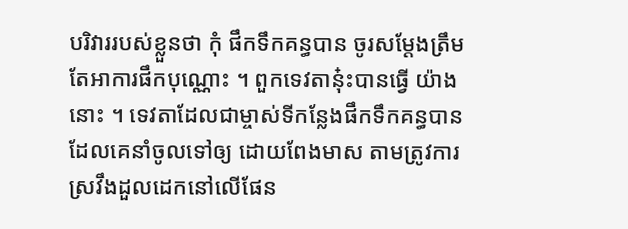បរិវាររបស់ខ្លួនថា កុំ ផឹកទឹកគន្ធបាន ចូរសម្តែងត្រឹមតែអាការផឹកបុណ្ណោះ ។ ពួកទេវតានុ៎ះបានធ្វើ យ៉ាងនោះ ។ ទេវតាដែលជាម្ចាស់ទីកន្លែងផឹកទឹកគន្ធបានដែលគេនាំចូលទៅឲ្យ ដោយពែងមាស តាមត្រូវការ ស្រវឹងដួលដេកនៅលើផែន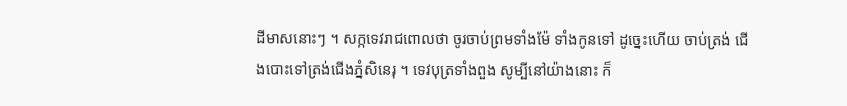ដីមាសនោះៗ ។ សក្កទេវរាជពោលថា ចូរចាប់ព្រមទាំងម៉ែ ទាំងកូនទៅ ដូច្នេះហើយ ចាប់ត្រង់ ជើងបោះទៅត្រង់ជើងភ្នំសិនេរុ ។ ទេវបុត្រទាំងពួង សូម្បីនៅយ៉ាងនោះ ក៏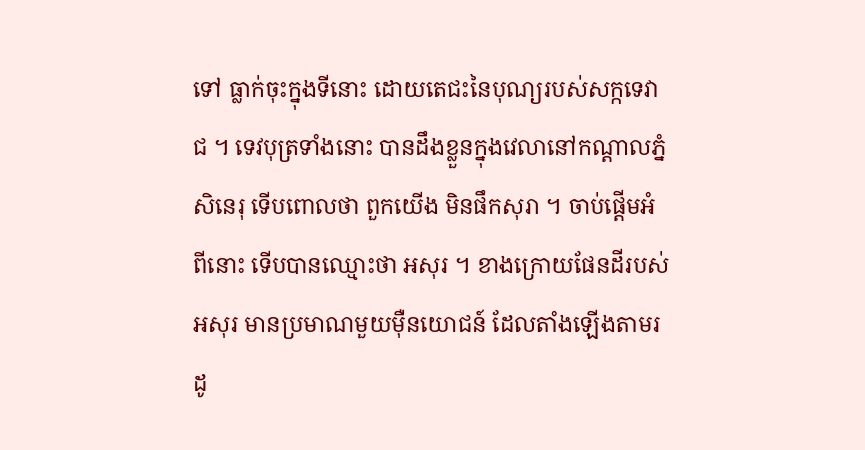ទៅ ធ្លាក់ចុះក្នុងទីនោះ ដោយតេជះនៃបុណ្យរបស់សក្កទេវាជ ។ ទេវបុត្រទាំងនោះ បានដឹងខ្លួនក្នុងវេលានៅកណ្តាលភ្នំសិនេរុ ទើបពោលថា ពួកយើង មិនផឹកសុរា ។ ចាប់ផ្តើមអំពីនោះ ទើបបានឈ្មោះថា អសុរ ។ ខាងក្រោយផែនដីរបស់ អសុរ មានប្រមាណមួយម៉ឺនយោជន៍ ដែលតាំងឡើងតាមរដូ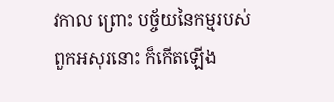វកាល ព្រោះ បច្ច័យនៃកម្មរបស់ពួកអសុរនោះ ក៏កើតឡើង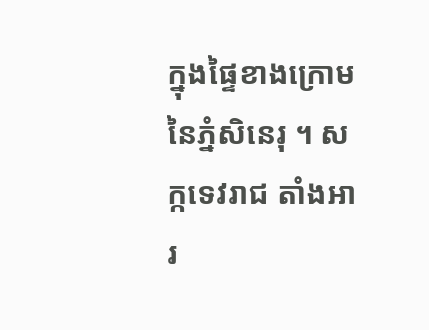ក្នុងផ្ទៃខាងក្រោមនៃភ្នំសិនេរុ ។ សក្កទេវរាជ តាំងអារ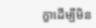ក្ខាដើម្បីមិន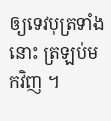ឲ្យទេវបុត្រទាំងនោះ ត្រឡប់មកវិញ ។